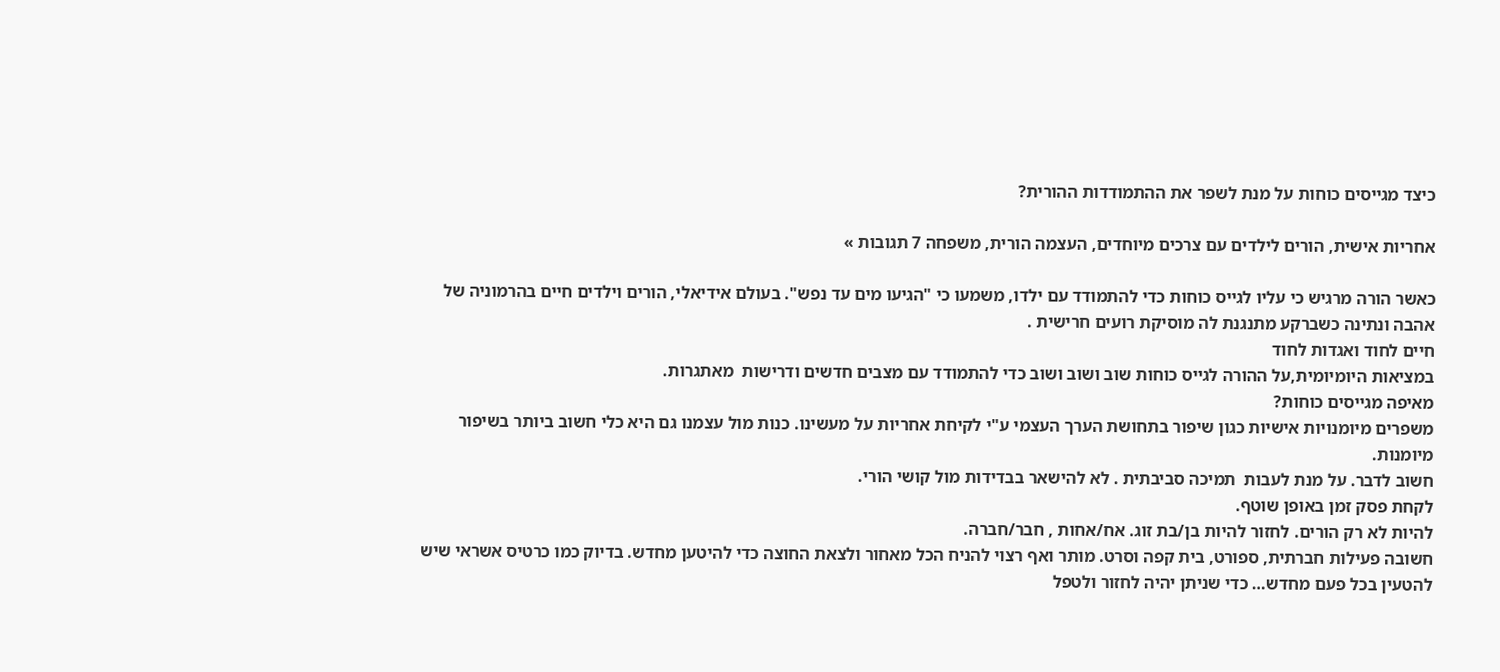כיצד מגייסים כוחות על מנת לשפר את ההתמודדות ההורית?

אחריות אישית, הורים לילדים עם צרכים מיוחדים, העצמה הורית, משפחה 7 תגובות »

כאשר הורה מרגיש כי עליו לגייס כוחות כדי להתמודד עם ילדו, משמעו כי "הגיעו מים עד נפש". בעולם אידיאלי, הורים וילדים חיים בהרמוניה של אהבה ונתינה כשברקע מתנגנת לה מוסיקת רועים חרישית .
חיים לחוד ואגדות לחוד
במציאות היומיומית,על ההורה לגייס כוחות שוב ושוב ושוב כדי להתמודד עם מצבים חדשים ודרישות  מאתגרות.
מאיפה מגייסים כוחות?
משפרים מיומנויות אישיות כגון שיפור בתחושת הערך העצמי ע"י לקיחת אחריות על מעשינו. כנות מול עצמנו גם היא כלי חשוב ביותר בשיפור מיומנות.
חשוב לדבר. על מנת לעבות  תמיכה סביבתית . לא להישאר בבדידות מול קושי הורי.
לקחת פסק זמן באופן שוטף.
להיות לא רק הורים. לחזור להיות בן/בת זוג. אח/אחות , חבר/חברה.
חשובה פעילות חברתית, ספורט, בית קפה וסרט. מותר ואף רצוי להניח הכל מאחור ולצאת החוצה כדי להיטען מחדש. בדיוק כמו כרטיס אשראי שיש להטעין בכל פעם מחדש… כדי שניתן יהיה לחזור ולטפל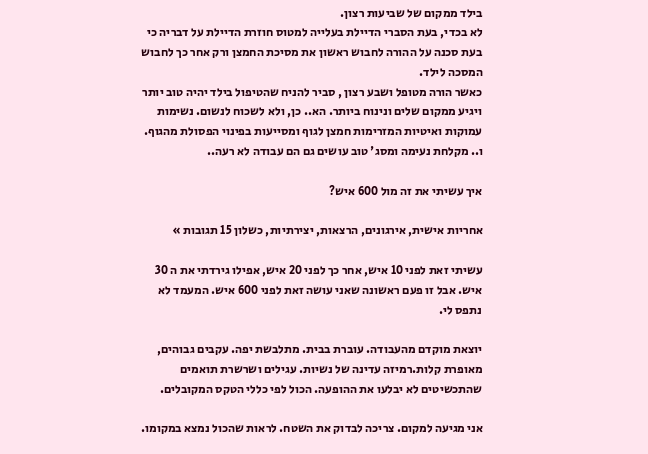בילד ממקום של שביעות רצון.
לא בכדי, בעת הסברי הדיילת בעלייה למטוס חוזרת הדיילת על דבריה כי בעת סכנה על ההורה לחבוש ראשון את מסיכת החמצן ורק אחר כך לחבוש המסכה לילד.
כאשר הורה מטופל ושבע רצון , סביר להניח שהטיפול בילד יהיה טוב יותר ויגיע ממקום שלים ונינוח ביותר. הא.. כן, ולא לשכוח לנשום. נשימות עמוקות ואיטיות המזרימות חמצן לגוף ומסייעות בפינוי הפסולת מהגוף.
ו.. מקלחת נעימה ומסג' טוב עושים גם הם עבודה לא רעה..

איך עשיתי את זה מול 600 איש?

אחריות אישית, אירגונים, הרצאות, יצירתיות, כשלון 15 תגובות »

עשיתי זאת לפני 10 איש, אחר כך לפני 20 איש, אפילו גירדתי את ה 30 איש. אבל זו פעם ראשונה שאני עושה זאת לפני 600 איש. המעמד לא נתפס לי.

יוצאת מוקדם מהעבודה. עוברת בבית. מתלבשת יפה. עקבים גבוהים, מאופרת קלות.רמיזה עדינה של נשיות. עגילים ושרשרת תואמים שהתכשיטים לא יבלעו את ההופעה. הכול לפי כללי הטקס המקובלים.

אני מגיעה למקום. צריכה לבדוק את השטח. לראות שהכול נמצא במקומו.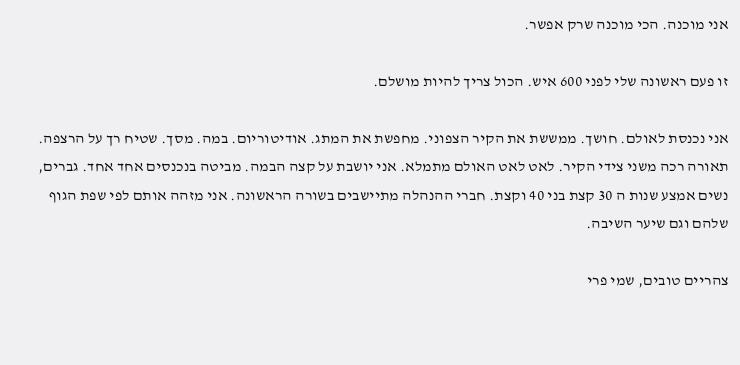אני מוכנה. הכי מוכנה שרק אפשר.

זו פעם ראשונה שלי לפני 600 איש. הכול צריך להיות מושלם.

אני נכנסת לאולם. חושך. ממששת את הקיר הצפוני. מחפשת את המתג. אודיטוריום. במה. מסך. שטיח רך על הרצפה. תאורה רכה משני צידי הקיר. לאט לאט האולם מתמלא. אני יושבת על קצה הבמה. מביטה בנכנסים אחד אחד. גברים, נשים אמצע שנות ה 30 קצת בני 40 וקצת. חברי ההנהלה מתיישבים בשורה הראשונה. אני מזהה אותם לפי שפת הגוף שלהם וגם שיער השיבה.

צהריים טובים, שמי פרי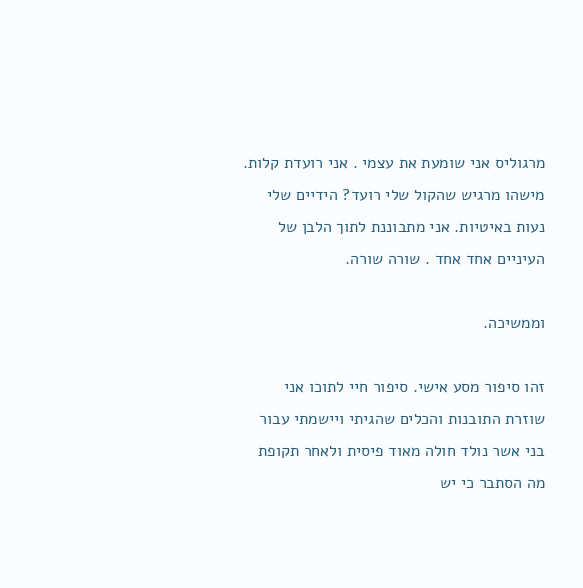מרגוליס אני שומעת את עצמי . אני רועדת קלות. מישהו מרגיש שהקול שלי רועד? הידיים שלי נעות באיטיות. אני מתבוננת לתוך הלבן של העיניים אחד אחד . שורה שורה.

וממשיכה.

זהו סיפור מסע אישי. סיפור חיי לתוכו אני שוזרת התובנות והכלים שהגיתי ויישמתי עבור בני אשר נולד חולה מאוד פיסית ולאחר תקופת מה הסתבר כי יש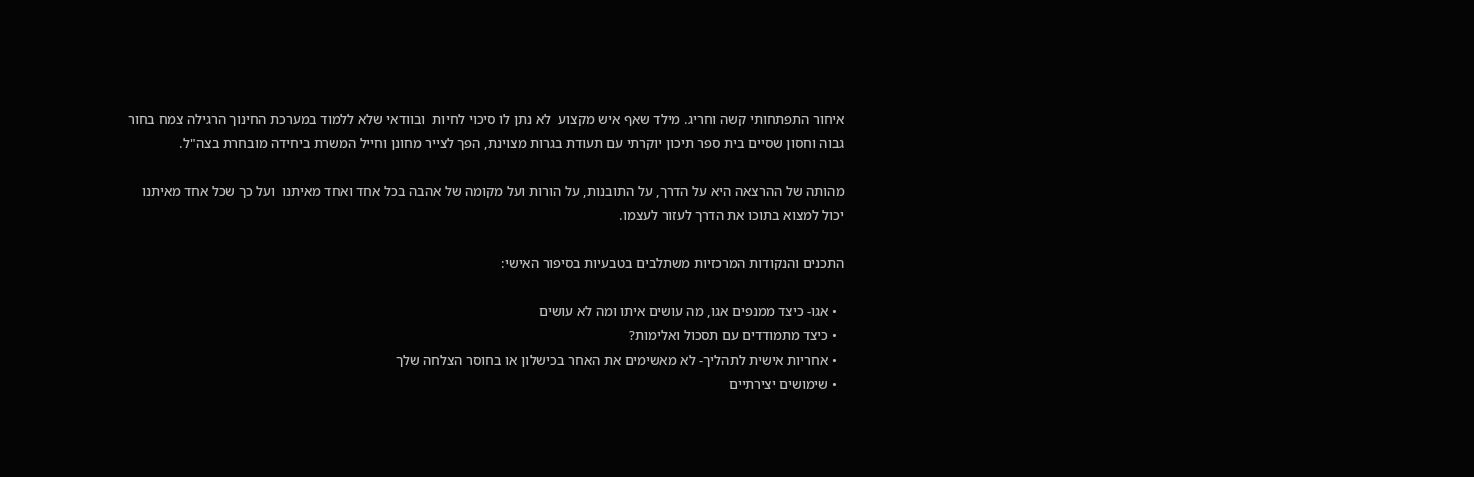איחור התפתחותי קשה וחריג. מילד שאף איש מקצוע  לא נתן לו סיכוי לחיות  ובוודאי שלא ללמוד במערכת החינוך הרגילה צמח בחור גבוה וחסון שסיים בית ספר תיכון יוקרתי עם תעודת בגרות מצוינת, הפך לצייר מחונן וחייל המשרת ביחידה מובחרת בצה"ל.

מהותה של ההרצאה היא על הדרך, על התובנות, על הורות ועל מקומה של אהבה בכל אחד ואחד מאיתנו  ועל כך שכל אחד מאיתנו יכול למצוא בתוכו את הדרך לעזור לעצמו.

התכנים והנקודות המרכזיות משתלבים בטבעיות בסיפור האישי:

  • אגו- כיצד ממנפים אגו, מה עושים איתו ומה לא עושים
  • כיצד מתמודדים עם תסכול ואלימות?
  • אחריות אישית לתהליך- לא מאשימים את האחר בכישלון או בחוסר הצלחה שלך
  • שימושים יצירתיים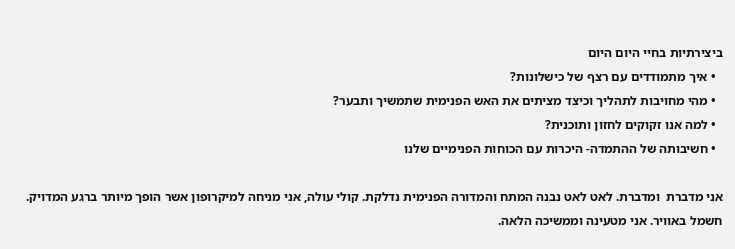ביצירתיות בחיי היום היום
  • איך מתמודדים עם רצף של כישלונות?
  • מהי מחויבות לתהליך וכיצד מציתים את האש הפנימית שתמשיך ותבער?
  • למה אנו זקוקים לחזון ותוכנית?
  • חשיבותה של ההתמדה- היכרות עם הכוחות הפנימיים שלנו

אני מדברת  ומדברת. לאט לאט נבנה המתח והמדורה הפנימית נדלקת. קולי עולה, אני מניחה למיקרופון אשר הופך מיותר ברגע המדויק. חשמל באוויר. אני מטעינה וממשיכה הלאה.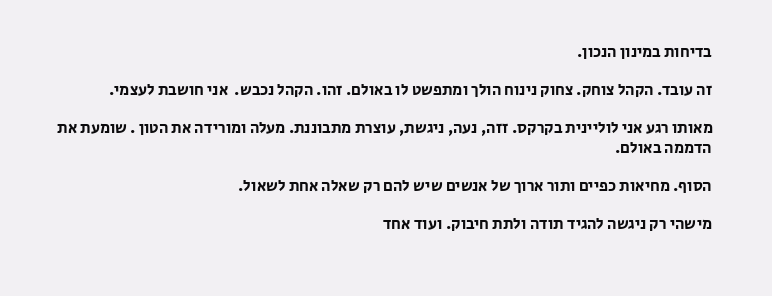בדיחות במינון הנכון.

זה עובד. הקהל צוחק. צחוק נינוח הולך ומתפשט לו באולם. זהו. הקהל נכבש.  אני חושבת לעצמי.

מאותו רגע אני לוליינית בקרקס. זזה, נעה, ניגשת, עוצרת מתבוננת. מעלה ומורידה את הטון . שומעת את הדממה באולם.

הסוף. מחיאות כפיים ותור ארוך של אנשים שיש להם רק שאלה אחת לשאול.

מישהי רק ניגשה להגיד תודה ולתת חיבוק. ועוד אחד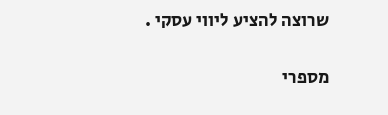שרוצה להציע ליווי עסקי .

מספרי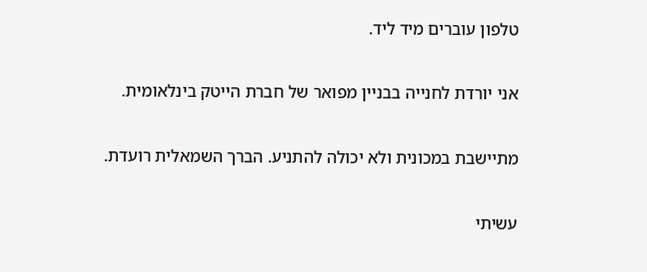טלפון עוברים מיד ליד.

אני יורדת לחנייה בבניין מפואר של חברת הייטק בינלאומית.

מתיישבת במכונית ולא יכולה להתניע. הברך השמאלית רועדת.

עשיתי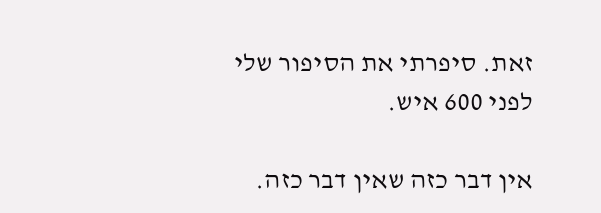זאת. סיפרתי את הסיפור שלי לפני 600 איש.

אין דבר כזה שאין דבר כזה.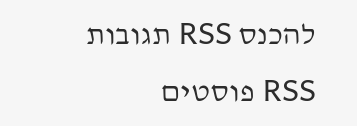להכנס RSS תגובות RSS פוסטים